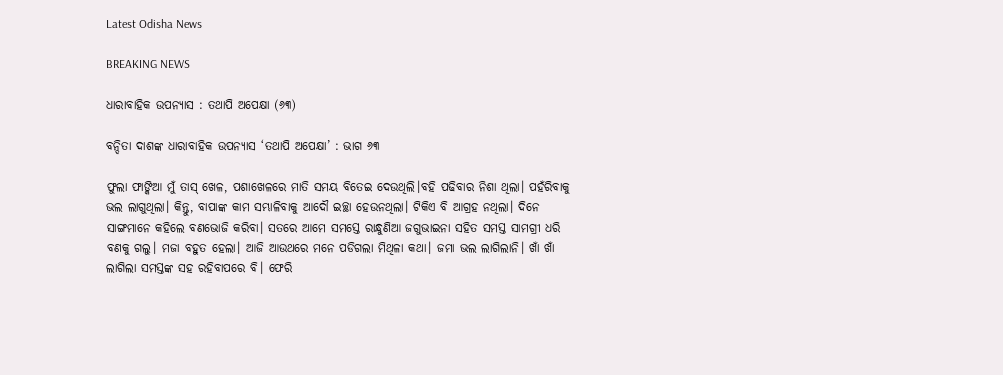Latest Odisha News

BREAKING NEWS

ଧାରାବାହିକ ଉପନ୍ୟାସ : ତଥାପି ଅପେକ୍ଷା (୬୩)

ବନ୍ଦିତା ଦାଶଙ୍କ ଧାରାବାହିକ ଉପନ୍ୟାସ ‘ତଥାପି ଅପେକ୍ଷା’ : ଭାଗ ୬୩

ଫୁଲା ଫାଙ୍କିଆ ମୁଁ ତାସ୍ ଖେଳ, ପଶାଖେଳରେ ମାତି ସମୟ ବିତେଇ ଦେଉଥିଲି।ବହି ପଢିବାର ନିଶା ଥିଲା। ପହଁରିବାକୁ ଭଲ ଲାଗୁଥିଲା। କିନ୍ତୁ, ବାପାଙ୍କ କାମ ସମ୍ଭାଳିବାକୁ ଆଦୌ ଇଚ୍ଛା ହେଉନଥିଲା। ଟିକିଏ ବି ଆଗ୍ରହ ନଥିଲା। ଦିନେ ସାଙ୍ଗମାନେ କହିଲେ ବଣଭୋଜି କରିବା। ସତରେ ଆମେ ସମସ୍ତେ ରାନ୍ଧୁଣିଆ ଜଗୁଭାଇନା ସହିତ ସମସ୍ତ ସାମଗ୍ରୀ ଧରି ବଣକୁ ଗଲୁ। ମଜା ବହୁତ ହେଲା। ଆଜି ଆଉଥରେ ମନେ ପଡିଗଲା ମିଥିଳା କଥା। ଜମା ଭଲ ଲାଗିଲାନି। ଖାଁ ଖାଁ ଲାଗିଲା ସମସ୍ତଙ୍କ ସହ ରହିବାପରେ ବି। ଫେରି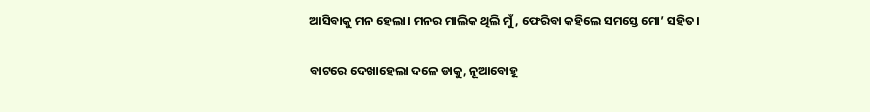ଆସିବାକୁ ମନ ହେଲା। ମନର ମାଲିକ ଥିଲି ମୁଁ, ଫେରିବା କହିଲେ ସମସ୍ତେ ମୋ’ ସହିତ।

ବାଟରେ ଦେଖାହେଲା ଦଳେ ଡାକୁ, ନୂଆବୋହୂ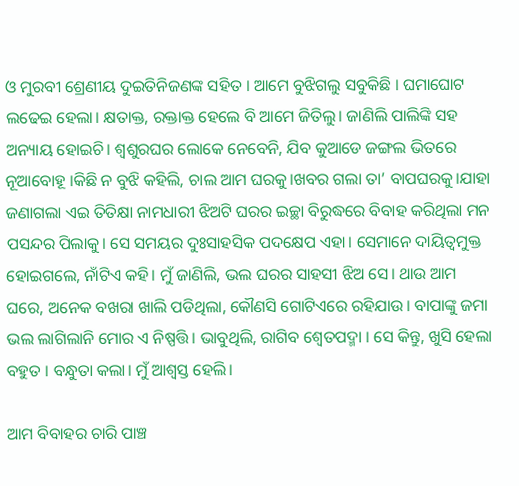ଓ ମୁରବୀ ଶ୍ରେଣୀୟ ଦୁଇତିନିଜଣଙ୍କ ସହିତ । ଆମେ ବୁଝିଗଲୁ ସବୁକିଛି । ଘମାଘୋଟ ଲଢେଇ ହେଲା। କ୍ଷତାକ୍ତ, ରକ୍ତାକ୍ତ ହେଲେ ବି ଆମେ ଜିତିଲୁ। ଜାଣିଲି ପାଲିଙ୍କି ସହ ଅନ୍ୟାୟ ହୋଇଚି। ଶ୍ବଶୁରଘର ଲୋକେ ନେବେନି, ଯିବ କୁଆଡେ ଜଙ୍ଗଲ ଭିତରେ ନୂଆବୋହୂ ।କିଛି ନ ବୁଝି କହିଲି, ଚାଲ ଆମ ଘରକୁ।ଖବର ଗଲା ତା’ ବାପଘରକୁ।ଯାହା ଜଣାଗଲା ଏଇ ତିତିକ୍ଷା ନାମଧାରୀ ଝିଅଟି ଘରର ଇଚ୍ଛା ବିରୁଦ୍ଧରେ ବିବାହ କରିଥିଲା ମନ ପସନ୍ଦର ପିଲାକୁ। ସେ ସମୟର ଦୁଃସାହସିକ ପଦକ୍ଷେପ ଏହା। ସେମାନେ ଦାୟିତ୍ବମୁକ୍ତ ହୋଇଗଲେ, ନାଁଟିଏ କହି। ମୁଁ ଜାଣିଲି, ଭଲ ଘରର ସାହସୀ ଝିଅ ସେ। ଥାଉ ଆମ ଘରେ, ଅନେକ ବଖରା ଖାଲି ପଡିଥିଲା, କୌଣସି ଗୋଟିଏରେ ରହିଯାଉ । ବାପାଙ୍କୁ ଜମା ଭଲ ଲାଗିଲାନି ମୋର ଏ ନିଷ୍ପତ୍ତି। ଭାବୁଥିଲି, ରାଗିବ ଶ୍ବେତପଦ୍ମା । ସେ କିନ୍ତୁ, ଖୁସି ହେଲା ବହୁତ । ବନ୍ଧୁତା କଲା। ମୁଁ ଆଶ୍ବସ୍ତ ହେଲି।

ଆମ ବିବାହର ଚାରି ପାଞ୍ଚ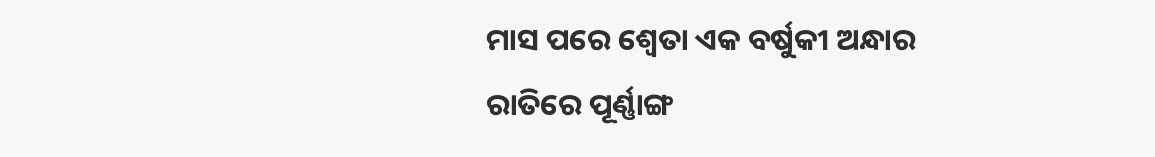ମାସ ପରେ ଶ୍ବେତା ଏକ ବର୍ଷୁକୀ ଅନ୍ଧାର ରାତିରେ ପୂର୍ଣ୍ଣାଙ୍ଗ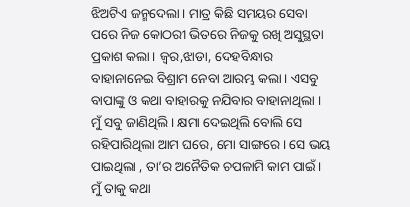ଝିଅଟିଏ ଜନ୍ମଦେଲା। ମାତ୍ର କିଛି ସମୟର ସେବା ପରେ ନିଜ କୋଠରୀ ଭିତରେ ନିଜକୁ ରଖି ଅସୁସ୍ଥତା ପ୍ରକାଶ କଲା। ଜ୍ବର,ଝାଡା, ଦେହବିନ୍ଧାର ବାହାନାନେଇ ବିଶ୍ରାମ ନେବା ଆରମ୍ଭ କଲା। ଏସବୁ ବାପାଙ୍କୁ ଓ କଥା ବାହାରକୁ ନଯିବାର ବାହାନାଥିଲା । ମୁଁ ସବୁ ଜାଣିଥିଲି। କ୍ଷମା ଦେଇଥିଲି ବୋଲି ସେ ରହିପାରିଥିଲା ଆମ ଘରେ, ମୋ ସାଙ୍ଗରେ। ସେ ଭୟ ପାଇଥିଲା , ତା’ର ଅନୈତିକ ଚପଳାମି କାମ ପାଇଁ।  ମୁଁ ତାକୁ କଥା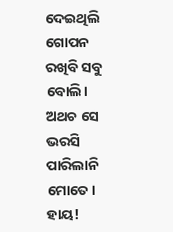ଦେଇଥିଲି ଗୋପନ ରଖିବି ସବୁ ବୋଲି। ଅଥଚ ସେ ଭରସି ପାରିଲାନି ମୋତେ। ହାୟ!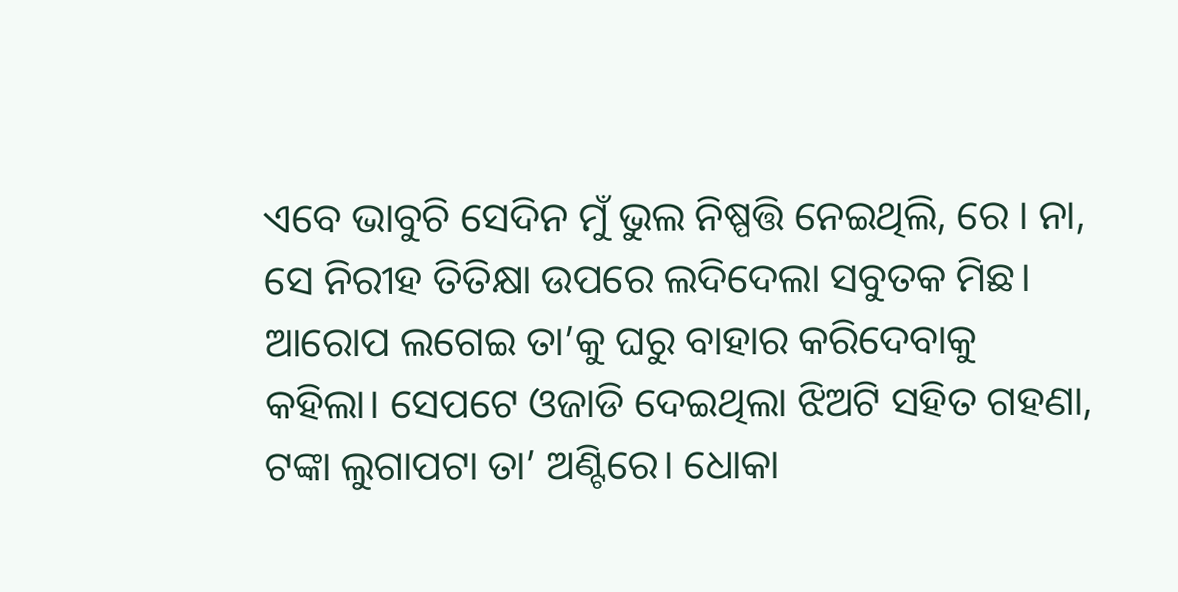ଏବେ ଭାବୁଚି ସେଦିନ ମୁଁ ଭୁଲ ନିଷ୍ପତ୍ତି ନେଇଥିଲି, ରେ । ନା, ସେ ନିରୀହ ତିତିକ୍ଷା ଉପରେ ଲଦିଦେଲା ସବୁତକ ମିଛ। ଆରୋପ ଲଗେଇ ତା’କୁ ଘରୁ ବାହାର କରିଦେବାକୁ କହିଲା। ସେପଟେ ଓଜାଡି ଦେଇଥିଲା ଝିଅଟି ସହିତ ଗହଣା, ଟଙ୍କା ଲୁଗାପଟା ତା’ ଅଣ୍ଟିରେ। ଧୋକା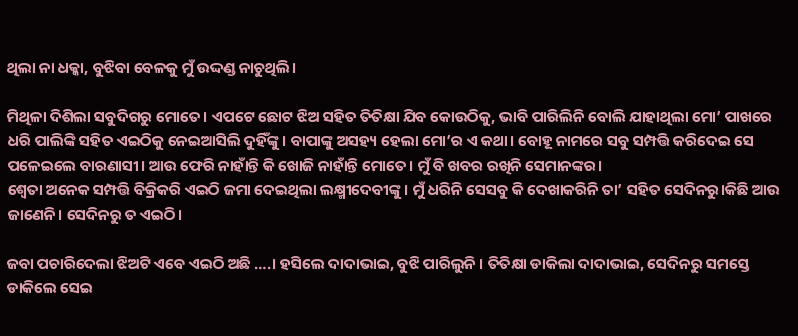ଥିଲା ନା ଧକ୍କା, ବୁଝିବା ବେଳକୁ ମୁଁ ଉଦ୍ଦଣ୍ଡ ନାଚୁଥିଲି।

ମିଥିଳା ଦିଶିଲା ସବୁଦିଗରୁ ମୋତେ। ଏପଟେ ଛୋଟ ଝିଅ ସହିତ ତିତିକ୍ଷା ଯିବ କୋଉଠିକୁ, ଭାବି ପାରିଲିନି ବୋଲି ଯାହାଥିଲା ମୋ’ ପାଖରେ ଧରି ପାଲିଙ୍କି ସହିତ ଏଇଠିକୁ ନେଇଆସିଲି ଦୁହିଁଙ୍କୁ। ବାପାଙ୍କୁ ଅସହ୍ୟ ହେଲା ମୋ’ର ଏ କଥା। ବୋହୂ ନାମରେ ସବୁ ସମ୍ପତ୍ତି କରିଦେଇ ସେ ପଳେଇଲେ ବାରଣାସୀ। ଆଉ ଫେରି ନାହାଁନ୍ତି କି ଖୋଜି ନାହାଁନ୍ତି ମୋତେ। ମୁଁ ବି ଖବର ରଖିନି ସେମାନଙ୍କର।
ଶ୍ବେତା ଅନେକ ସମ୍ପତ୍ତି ବିକ୍ରିକରି ଏଇଠି ଜମା ଦେଇଥିଲା ଲକ୍ଷ୍ମୀଦେବୀଙ୍କୁ। ମୁଁ ଧରିନି ସେସବୁ କି ଦେଖାକରିନି ତା’ ସହିତ ସେଦିନରୁ।କିଛି ଆଉ ଜାଣେନି। ସେଦିନରୁ ତ ଏଇଠି।

ଜବା ପଚାରିଦେଲା ଝିଅଟି ଏବେ ଏଇଠି ଅଛି ….। ହସିଲେ ଦାଦାଭାଇ, ବୁଝି ପାରିଲୁନି । ତିତିକ୍ଷା ଡାକିଲା ଦାଦାଭାଇ, ସେଦିନରୁ ସମସ୍ତେ ଡାକିଲେ ସେଇ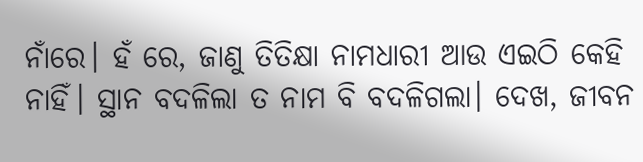ନାଁରେ। ହଁ ରେ, ଜାଣୁ ତିତିକ୍ଷା ନାମଧାରୀ ଆଉ ଏଇଠି କେହି ନାହିଁ। ସ୍ଥାନ ବଦଳିଲା ତ ନାମ ବି ବଦଳିଗଲା। ଦେଖ, ଜୀବନ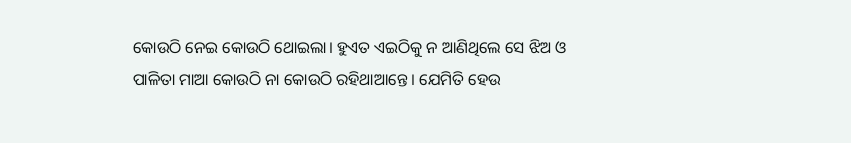କୋଉଠି ନେଇ କୋଉଠି ଥୋଇଲା। ହୁଏତ ଏଇଠିକୁ ନ ଆଣିଥିଲେ ସେ ଝିଅ ଓ ପାଳିତା ମାଆ କୋଉଠି ନା କୋଉଠି ରହିଥାଆନ୍ତେ। ଯେମିତି ହେଉ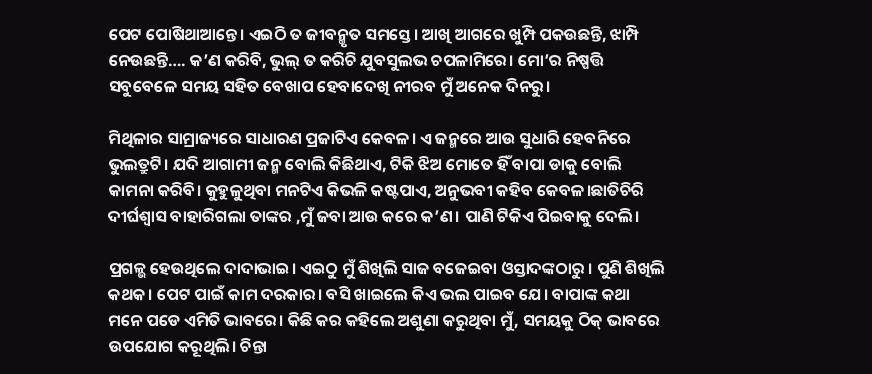ପେଟ ପୋଷିଥାଆନ୍ତେ। ଏଇଠି ତ ଜୀବନ୍ମୃତ ସମସ୍ତେ। ଆଖି ଆଗରେ ଖୁମ୍ପି ପକଉଛନ୍ତି, ଝାମ୍ପି ନେଉଛନ୍ତି…. କ’ଣ କରିବି, ଭୁଲ୍ ତ କରିଚି ଯୁବସୁଲଭ ଚପଳାମିରେ। ମୋ’ର ନିଷ୍ପତ୍ତି ସବୁବେଳେ ସମୟ ସହିତ ବେଖାପ ହେବାଦେଖି ନୀରବ ମୁଁ ଅନେକ ଦିନରୁ।

ମିଥିଳାର ସାମ୍ରାଜ୍ୟରେ ସାଧାରଣ ପ୍ରଜାଟିଏ କେବଳ। ଏ ଜନ୍ମରେ ଆଉ ସୁଧାରି ହେବନିରେ ଭୁଲତ୍ରୁଟି। ଯଦି ଆଗାମୀ ଜନ୍ମ ବୋଲି କିଛିଥାଏ, ଟିକି ଝିଅ ମୋତେ ହିଁ ବାପା ଡାକୁ ବୋଲି କାମନା କରିବି। କୁହୁଳୁଥିବା ମନଟିଏ କିଭଳି କଷ୍ଟପାଏ, ଅନୁଭବୀ କହିବ କେବଳ।ଛାତିଚିରି ଦୀର୍ଘଶ୍ବାସ ବାହାରିଗଲା ତାଙ୍କର ,ମୁଁ ଜବା ଆଉ କରେ କ’ଣ। ପାଣି ଟିକିଏ ପିଇବାକୁ ଦେଲି।

ପ୍ରଗଳ୍ଭ ହେଉଥିଲେ ଦାଦାଭାଇ। ଏଇଠୁ ମୁଁ ଶିଖିଲି ସାଜ ବଜେଇବା ଓସ୍ତାଦଙ୍କଠାରୁ । ପୁଣି ଶିଖିଲି କଥକ। ପେଟ ପାଇଁ କାମ ଦରକାର। ବସି ଖାଇଲେ କିଏ ଭଲ ପାଇବ ଯେ। ବାପାଙ୍କ କଥା ମନେ ପଡେ ଏମିତି ଭାବରେ। କିଛି କର କହିଲେ ଅଶୁଣା କରୁଥିବା ମୁଁ, ସମୟକୁ ଠିକ୍ ଭାବରେ ଉପଯୋଗ କରୂଥିଲି। ଚିନ୍ତା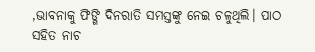,ଭାବନାକୁ ଫିଙ୍ଗି ଦିନରାତି ସମସ୍ତଙ୍କୁ ନେଇ ଚଳୁଥିଲି। ପାଠ ସହିତ ନାଚ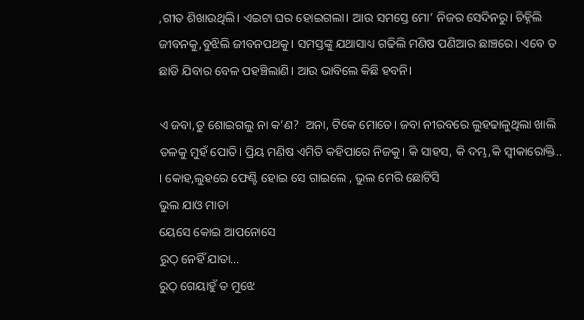,ଗୀତ ଶିଖାଉଥିଲି। ଏଇଟା ଘର ହୋଇଗଲା। ଆଉ ସମସ୍ତେ ମୋ’ ନିଜର ସେଦିନରୁ। ଚିହ୍ନିଲି ଜୀବନକୁ,ବୁଝିଲି ଜୀବନପଥକୁ। ସମସ୍ତଙ୍କୁ ଯଥାସାଧ୍ୟ ଗଢିଲି ମଣିଷ ପଣିଆର ଛାଞ୍ଚରେ। ଏବେ ତ ଛାଡି ଯିବାର ବେଳ ପହଞ୍ଚିଲାଣି। ଆଉ ଭାବିଲେ କିଛି ହବନି।

ଏ ଜବା,ତୁ ଶୋଇଗଲୁ ନା କ’ଣ?  ଅନା, ଟିକେ ମୋତେ। ଜବା ନୀରବରେ ଲୁହଢାଳୁଥିଲା ଖାଲି ତଳକୁ ମୁହଁ ପୋତି। ପ୍ରିୟ ମଣିଷ ଏମିତି କହିପାରେ ନିଜକୁ। କି ସାହସ, କି ଦମ୍ଭ,କି ସ୍ବୀକାରୋକ୍ତି.. । କୋହ,ଲୁହରେ ଫେଣ୍ଟି ହୋଇ ସେ ଗାଇଲେ , ଭୁଲ ମେରି ଛୋଟିସି
ଭୁଲ ଯାଓ ମାତା
ୟେସେ କୋଇ ଆପନୋସେ
ରୁଠ୍ ନେହିଁ ଯାତା…
ରୁଠ୍ ଗେୟାହୁଁ ତ ମୁଝେ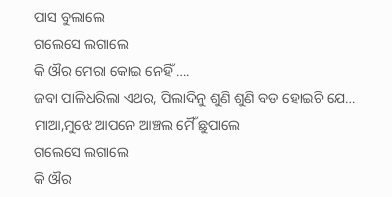ପାସ ବୁଲାଲେ
ଗଲେସେ ଲଗାଲେ
କି ଔର ମେରା କୋଇ ନେହିଁ ….
ଜବା ପାଳିଧରିଲା ଏଥର, ପିଲାଦିନୁ ଶୁଣି ଶୁଣି ବଡ ହୋଇଚି ଯେ…
ମାଆ,ମୁଝେ ଆପନେ ଆଞ୍ଚଲ ମୈଁ ଛୁପାଲେ
ଗଲେସେ ଲଗାଲେ
କି ଔର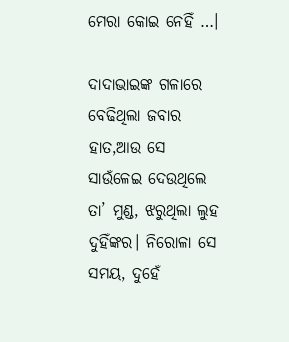ମେରା କୋଇ ନେହିଁ …।

ଦାଦାଭାଇଙ୍କ ଗଳାରେ ବେଢିଥିଲା ଜବାର ହାତ,ଆଉ ସେ ସାଉଁଳେଇ ଦେଉଥିଲେ ତା’ ମୁଣ୍ଡ, ଝରୁଥିଲା ଲୁହ ଦୁହିଁଙ୍କର। ନିରୋଳା ସେ ସମୟ, ଦୁହେଁ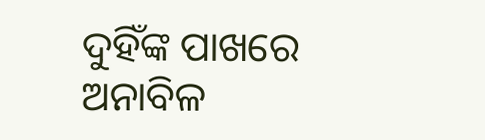ଦୁହିଁଙ୍କ ପାଖରେ ଅନାବିଳ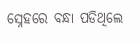ସ୍ନେହରେ ବନ୍ଧା ପଡିଥିଲେ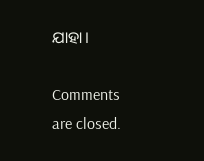ଯାହା।

Comments are closed.